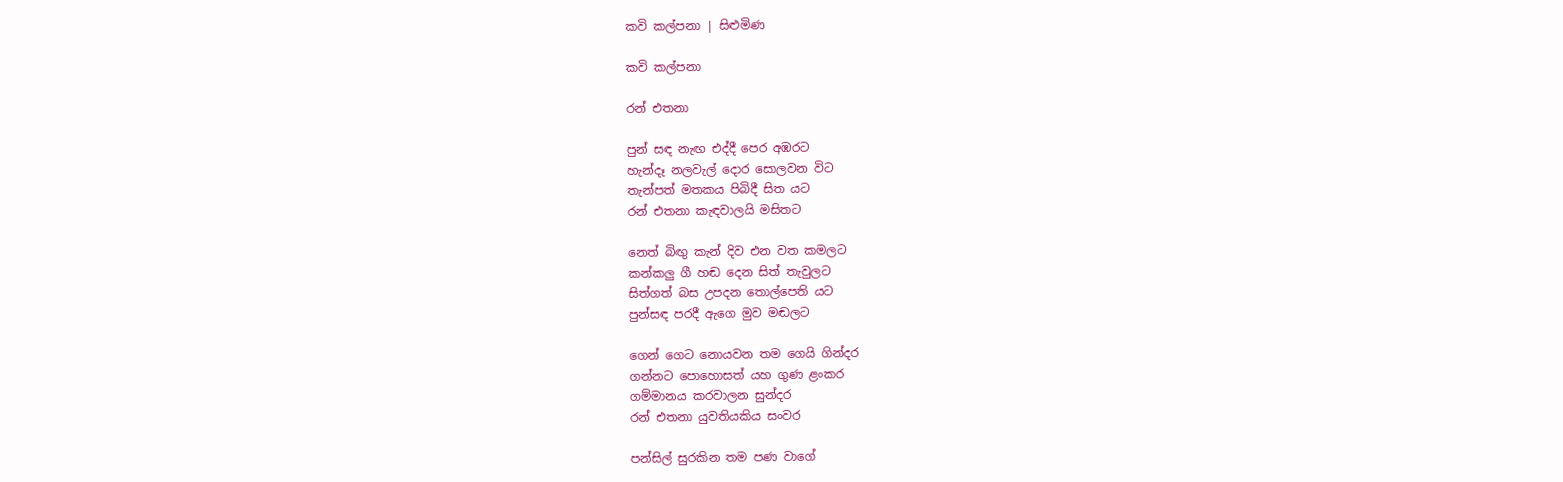කවි කල්පනා | සිළුමිණ

කවි කල්පනා

රන් එතනා

පුන් සඳ නැඟ එද්දී පෙර අඹරට
හැන්දෑ නලවැල් දොර සොලවන විට
තැන්පත් මතකය පිබිදී සිත යට
රන් එතනා කැඳවාලයි මසිතට

නෙත් බිඟු කැන් දිව එන වත කමලට
කන්කලු ගී හඬ දෙන සිත් තැවුලට
සිත්ගත් බස උපදන තොල්පෙති යට
පුන්සඳ පරදී ඇ‍ගෙ මුව මඬලට

ගෙන් ගෙට නොයවන තම ගෙයි ගින්දර
ගන්නට පොහොසත් යහ ගුණ ළංකර
ගම්මානය කරවාලන සුන්දර
රන් එතනා යුවතියකිය සංවර

පන්සිල් සුරකින තම පණ වාගේ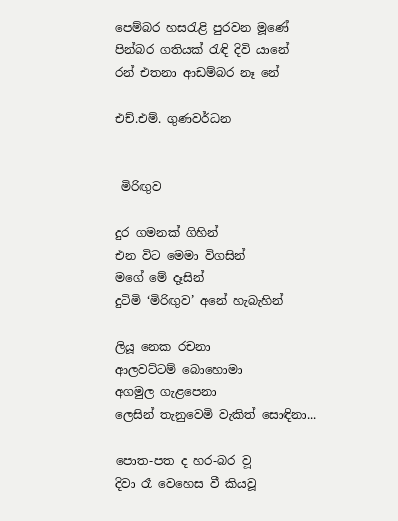පෙම්බර හසරැළි පුරවන මූණේ
පින්බර ගතියක් රැඳි දිවි යානේ
රන් එතනා ආඩම්බර නෑ නේ

එච්.එම්. ගුණවර්ධන


 මිරිඟුව

දුර ගමනක් ගිහින්
එන විට මෙමා විගසින්
මගේ මේ දෑසින්
දුටිමි ‘මිරිඟුව’ අනේ හැබැහින්

ලියූ නෙක රචනා
ආලවට්ටම් බොහොමා
අගමුල ගැළපෙනා
ලෙසින් තැනුවෙමි වැකිත් සොඳිනා...

පොත-පත ද හර-බර ව‍‍ූ
දිවා රෑ වෙහෙස වී කියවූ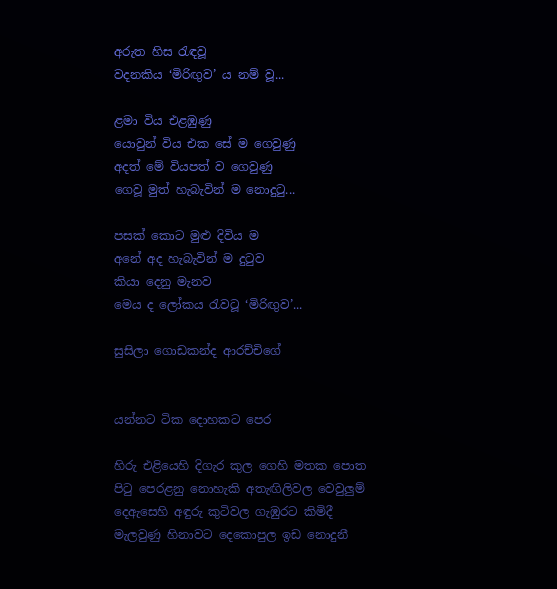අරුත හිස රැඳවූ
වදනකිය ‘මිරිඟුව’ ය නම් වූ...

ළමා විය එළඹුණු
යොවුන් විය එක සේ ම ගෙවුණු
අදත් මේ වියපත් ව ගෙවුණු
ගෙවූ මුත් හැබැවින් ම නොදුටු...

පසක් කොට මුළු දිවිය ම
අනේ අද හැබැවින් ම දුටුව
කියා දෙනු මැනව
මෙය ද ලෝකය රැවටූ ‘මිරිඟුව’...

සුසිලා ගොඩකන්ද ආරච්චිගේ


යන්නට ටික දොහකට පෙර

හිරු එළියෙහි දිගැර කුල ගෙහි මතක පොත
පිටු පෙරළනු නොහැකි අතැඟිලිවල වෙවුලුම්
දෙඇසෙහි අඳුරු කුටිවල ගැඹුරට කිමිදී
මැලවුණු හිනාවට දෙකොපුල ඉඩ නොදුනී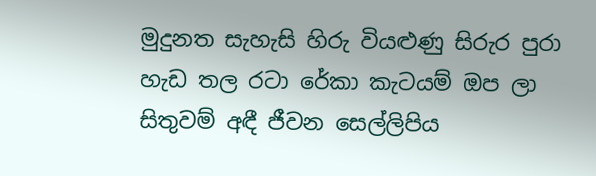මුදුනත සැහැසි හිරු වියළුණු සිරුර පුරා
හැඩ තල රටා රේකා කැටයම් ඔප ලා
සිතුවම් අඳී ජීවන සෙල්ලිපිය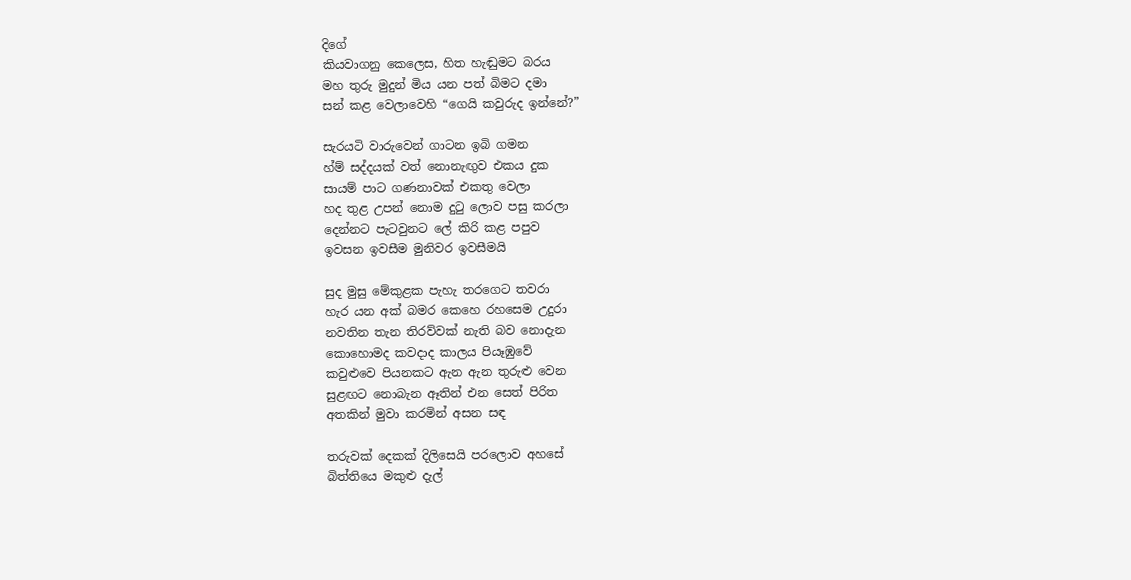දිගේ
කියවාගනු කෙලෙස, හිත හැඬුමට බරය
මහ තුරු මුදුන් මිය යන පත් බිමට දමා
සන් කළ වෙලාවෙහි “ගෙයි කවුරුද ඉන්නේ?”

සැරයටි වාරුවෙන් ගාටන ඉබි ගමන
හ්ම් සද්දයක් වත් නොනැඟුව එකය දුක
සායම් පාට ගණනාවක් එකතු වෙලා
හද තුළ උපන් නොම දුටු ලොව පසු කරලා
දෙන්නට පැටවුනට ලේ කිරි කළ පපුව
ඉවසන ඉවසීම මුනිවර ඉවසීමයි

සුද මුසු මේකුළක පැහැ තරගෙට තවරා
හැර යන අක් බමර කෙහෙ රහසෙම උදුරා
නවතින තැන තිරව්වක් නැති බව නොදැන
කොහොමද කවදාද කාලය පියෑඹුවේ
කවු‍ළුවෙ පියනකට ඇන ඇන තුරුළු වෙන
සුළඟට නොබැන ඈතින් එන සෙත් පිරිත
අතකින් මුවා කරමින් අසන සඳ

තරුවක් දෙකක් දිලිසෙයි පරලොව අහසේ
බිත්තියෙ මකුළු දැල්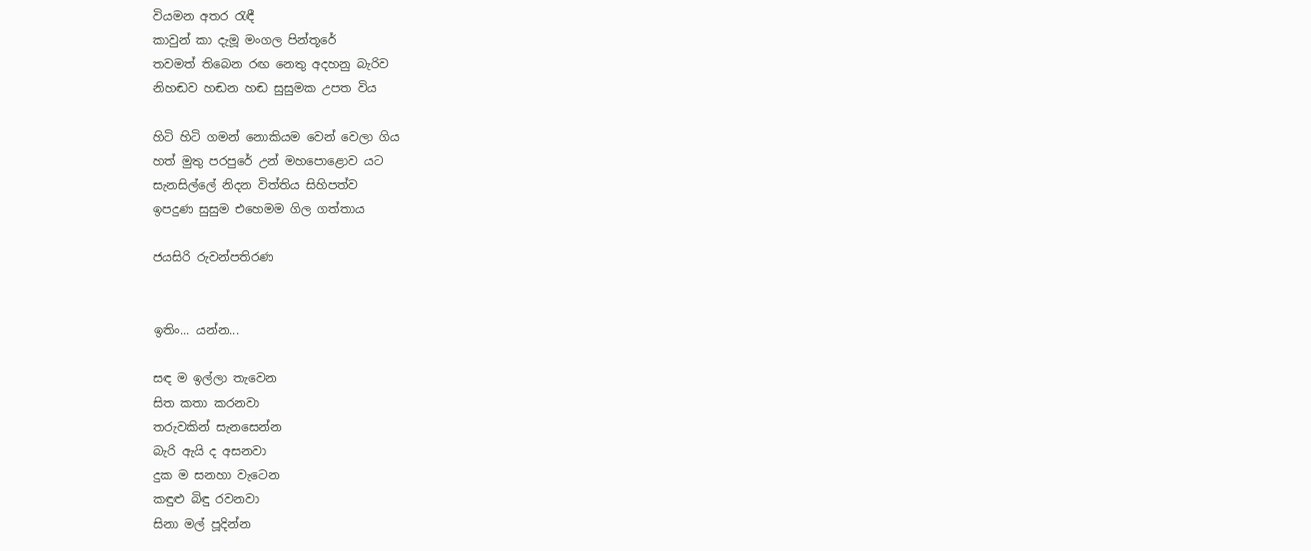වියමන අතර රැඳී
කාවුන් කා දැමූ මංගල පින්තූරේ
තවමත් තිබෙන රඟ නෙතු අදහනු බැරිව
නිහඬව හඬන හඬ සුසුමක උපත විය

හිටි හිටි ගමන් නොකියම වෙන් වෙලා ගිය
හත් මුතු පරපුරේ උන් මහපොළොව යට
සැනසිල්ලේ නිදන විත්තිය සිහිපත්ව
ඉපදුණ සුසුම එහෙමම ගිල ගත්තාය

ජයසිරි රුවන්පතිරණ


ඉතිං... යන්න...

සඳ ම ඉල්ලා තැවෙන
සිත කතා කරනවා
තරුවකින් සැනසෙන්න
බැරි ඇයි ද අසනවා
දුක ම සනහා වැටෙන
කඳුළු බිඳු රවනවා
සිනා මල් පූදින්න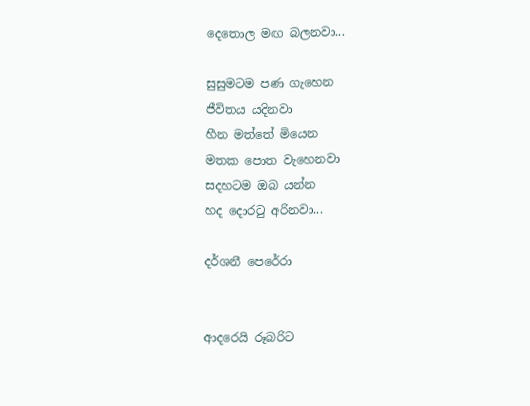දෙතොල මඟ බලනවා...

සුසුමටම පණ ගැහෙන
ජීවිතය යදිනවා
හීන මත්තේ මියෙන
මතක පොත වැහෙනවා
සදහටම ඔබ යන්න
හද දොරටු අරිනවා...

දර්ශනී පෙරේරා


ආදරෙයි රූබරිට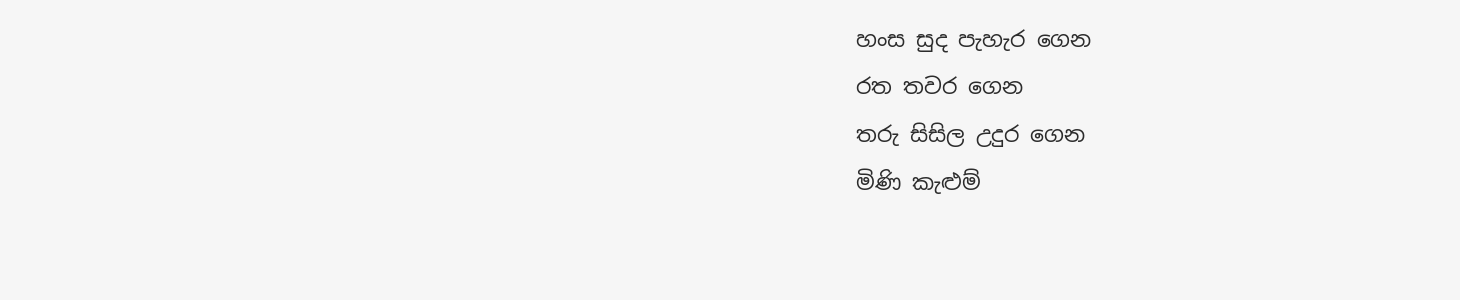හංස සුද පැහැර ගෙන
රත තවර ගෙන
තරු සිසිල උදුර ගෙන
මිණි කැළුම්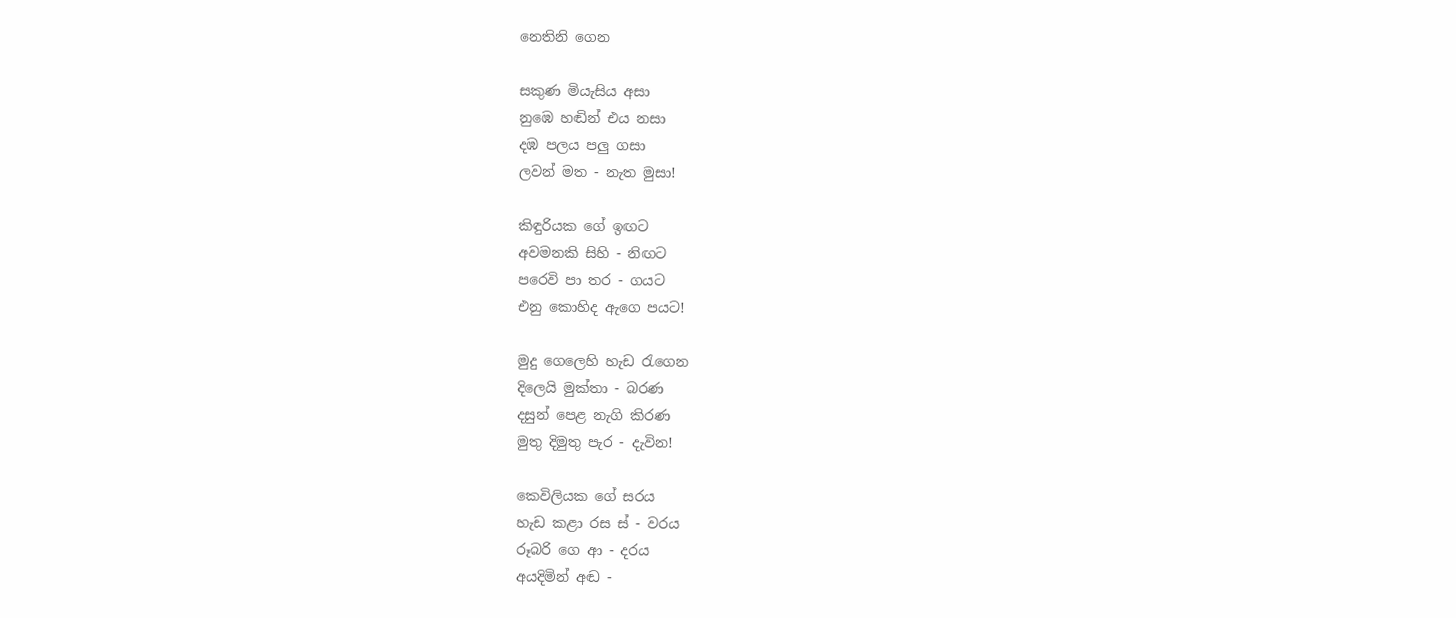නෙතිනි ගෙන

සකුණ මියැසිය අසා
නුඹෙ හඬින් එය නසා
දඹ පලය පලු ගසා
ලවන් මත - නැත මුසා!

කිඳුරියක ගේ ඉඟට
අවමනකි සිහි - නිඟට
පරෙවි පා තර - ගයට
එනු කොහිද ඇගෙ පයට!

මුදු ගෙලෙහි හැඩ රැගෙන
දිලෙයි මුක්තා - බරණ
දසුන් පෙළ නැගි කිරණ
මුතු දිමුතු පැර - දැවින!

කෙවිලියක ගේ සරය
හැඩ කළා රස ස් - වරය
රූබරි‍ ගෙ ආ - දරය
අයදිමින් අඬ -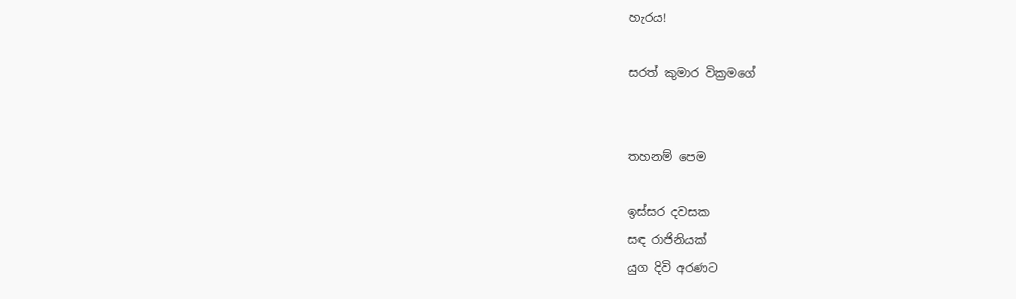හැරය!

සරත් කුමාර වික්‍රමගේ


තහනම් පෙම

ඉස්සර දවසක
සඳ රාජිනියක්
යුග දිවි අරණට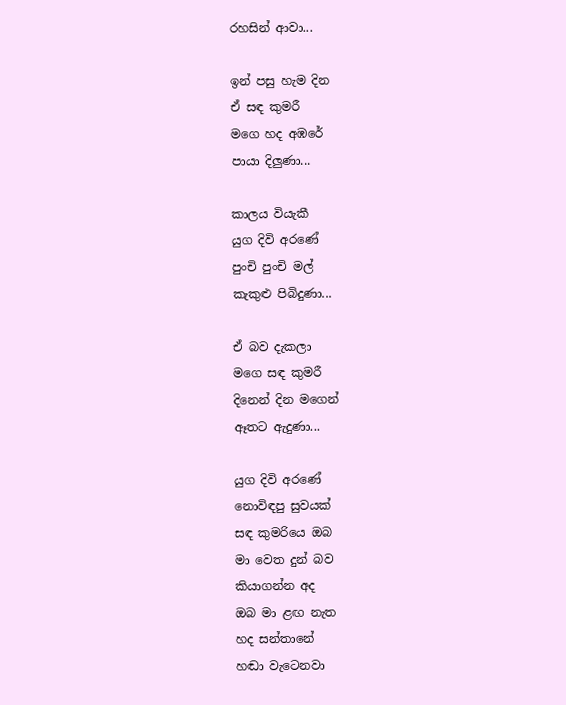රහසින් ආවා...

ඉන් පසු හැම දින
ඒ සඳ කුමරී
මගෙ හද අඹරේ
පායා දිලුණා...

කාලය වියැකී
යුග දිවි අරණේ
පුංචි පුංචි මල්
කැකුළු පිබිදුණා...

ඒ බව දැකලා
මගෙ සඳ කුමරී
දිනෙන් දින මගෙන්
ඈතට ඇදුණා...

යුග දිවි අරණේ
නොවිඳපු සුවයක්
සඳ කුමරියෙ ඔබ
මා වෙත දුන් බව
කියාගන්න අද
ඔබ මා ළඟ නැත
හද සන්තානේ
හඬා වැටෙනවා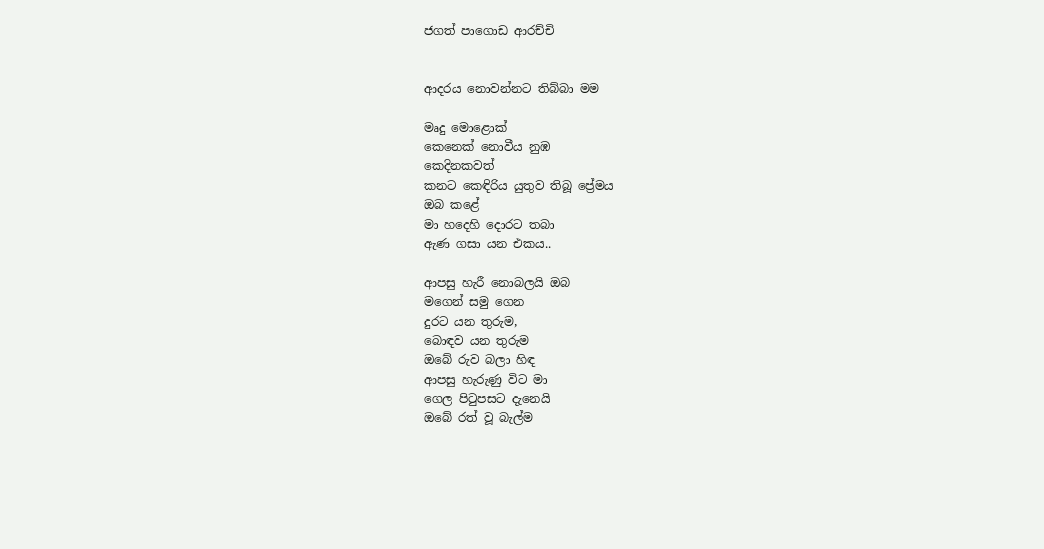ජගත් පාගොඩ ආරච්චි


ආදරය නොවන්නට තිබ්බා මම

මෘදු මොළොක්
කෙනෙක් නොවීය නුඹ
කෙදිනකවත්
කනට කෙඳිරිය යුතුව තිබූ ප්‍රේමය
ඔබ කළේ
මා හදෙහි දොරට තබා
ඇණ ගසා යන එකය..

ආපසු හැරී නොබලයි ඔබ
මගෙන් සමු ගෙන
දුරට යන තුරුම,
බොඳව යන තුරුම
ඔබේ රුව බලා හිඳ
ආපසු හැරුණු විට මා
ගෙල පිටුපසට දැනෙයි
ඔබේ රත් වූ බැල්ම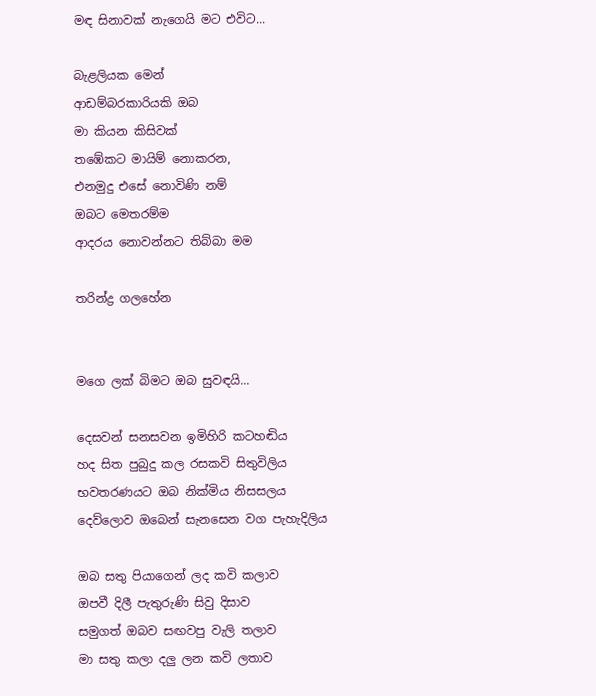මඳ සිනාවක් නැගෙයි මට එවිට...

බැළලියක මෙන්
ආඩම්බරකාරියකි ඔබ
මා කියන කිසිවක්
තඹේකට මායිම් නොකරන,
එනමුදු එසේ නොවිණි නම්
ඔබට මෙතරම්ම
ආදරය නොවන්නට තිබ්බා මම

තරින්ද්‍ර ගලහේන


මගෙ ලක් බිමට ඔබ සුවඳයි...

දෙසවන් සනසවන ඉමිහිරි කටහඬිය
හද සිත පුබුදු කල රසකවි සිතුවිලිය
භවතරණයට ඔබ නික්මිය නිසසලය
දෙව්ලොව ඔබෙන් සැනසෙන වග පැහැදිලිය

ඔබ සතු පියාගෙන් ලද කවි කලාව
ඔපවී දිලී පැතුරුණි සිවු දිසාව
සමුගත් ඔබව සඟවපු වැලි තලාව
මා සතු කලා දලු ලන කවි ලතාව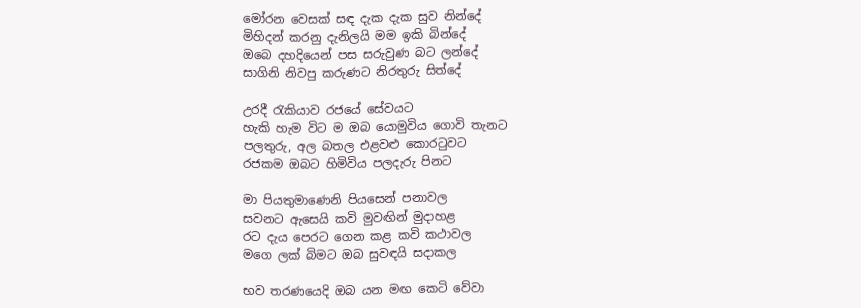මෝරන වෙසක් සඳ දැක දැක සුව නින්දේ
මිහිදන් කරනු දැනිලයි මම ඉකි බින්දේ
ඔබෙ දහදියෙන් පස සරුවුණ බට ලන්දේ
සාගිනි නිවපු කරුණට නිරතුරු සිත්දේ

උරදී රැකියාව රජයේ සේවයට
හැකි හැම විට ම ඔබ යොමුවිය ගොවි තැනට
පලතුරු, අල බතල එළවළු කොරටුවට
රජකම ඔබට හිමිවිය පලදැරු පිනට

මා පියතුමාණෙනි පියසෙන් පනාවල
සවනට ඇසෙයි කවි මුවඟින් මුදාහළ
රට දැය පෙරට ගෙන කළ කවි කථාවල
මගෙ ලක් බිමට ඔබ සුවඳයි සදාකල

භව තරණයෙදි ඔබ යන මඟ කෙටි වේවා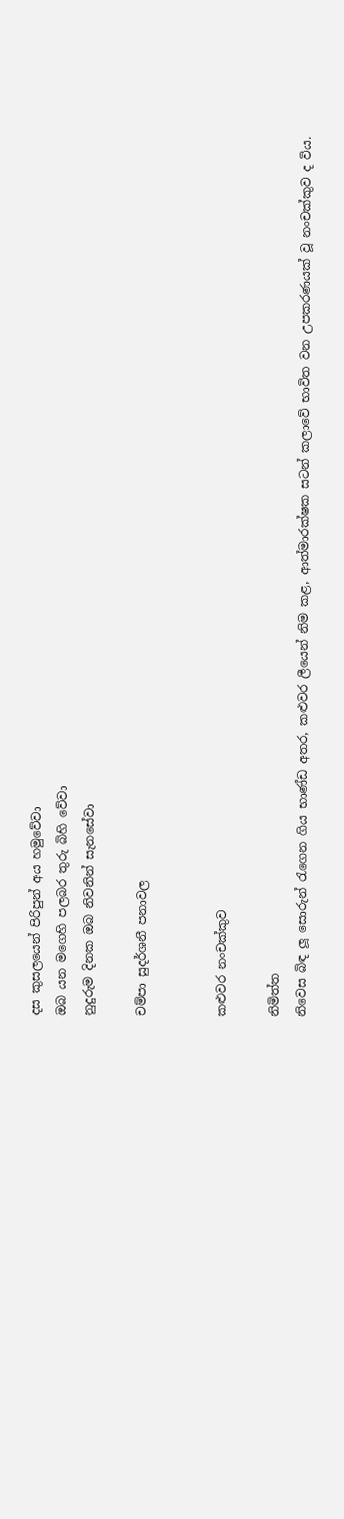දස කුසලයෙන් පිරිපුන් අය හමුවේවා
ඔබ යන මගෙහි පලබර තුරු බිහි වේවා
නුදුරුම දිනක ඔබ නිවනින් සැනසේවා

චම්පා සුදර්ශනී පනාවල


කළුවර නංචක්කුව

නිමිත්ත
නිවෙස බිඳ ලූ සොරුන් රැගෙන ගිය භාණ්ඩ අතර, කළුවර ලීයෙන් නිම කළ, ආත්මාරක්ෂක සටන් කලාවේ භාවිත වන උපකරණයක් වූ නංචක්කුව ද විය.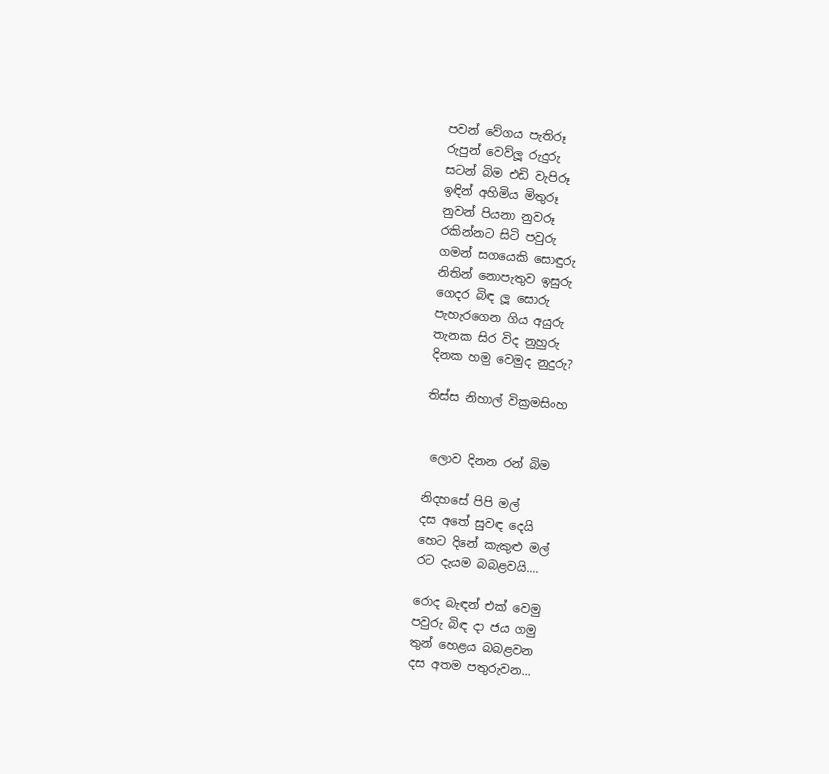පවන් වේගය පැතිරූ
රුපුන් වෙව්ලූ රුදුරු
සටන් බිම එඩි වැපිරූ
ඉඳින් අහිමිය මිතුරූ
නුවන් පියනා නුවරූ
රකින්නට සිටි පවුරු
ගමන් සගයෙකි සොඳුරු
නිතින් නොපැතුව ඉසුරු
ගෙදර බිඳ ලූ සොරු
පැහැරගෙන ගිය අයුරු
තැනක සිර විද නුහුරු
දිනක හම‍ු වෙමුද නුදුරු?

තිස්ස නිහාල් වික්‍රමසිංහ


 ලොව දිනන රන් බිම

නිදහසේ පිපි මල්
දස අතේ සුවඳ දෙයි
හෙට දිනේ කැකුළු මල්
රට දැයම බබළවයි....

රොද බැඳන් එක් වෙමු
පවුරු බිඳ දා ජය ගමු
තුන් හෙළය බබළවන
දස අතම පතුරුවන...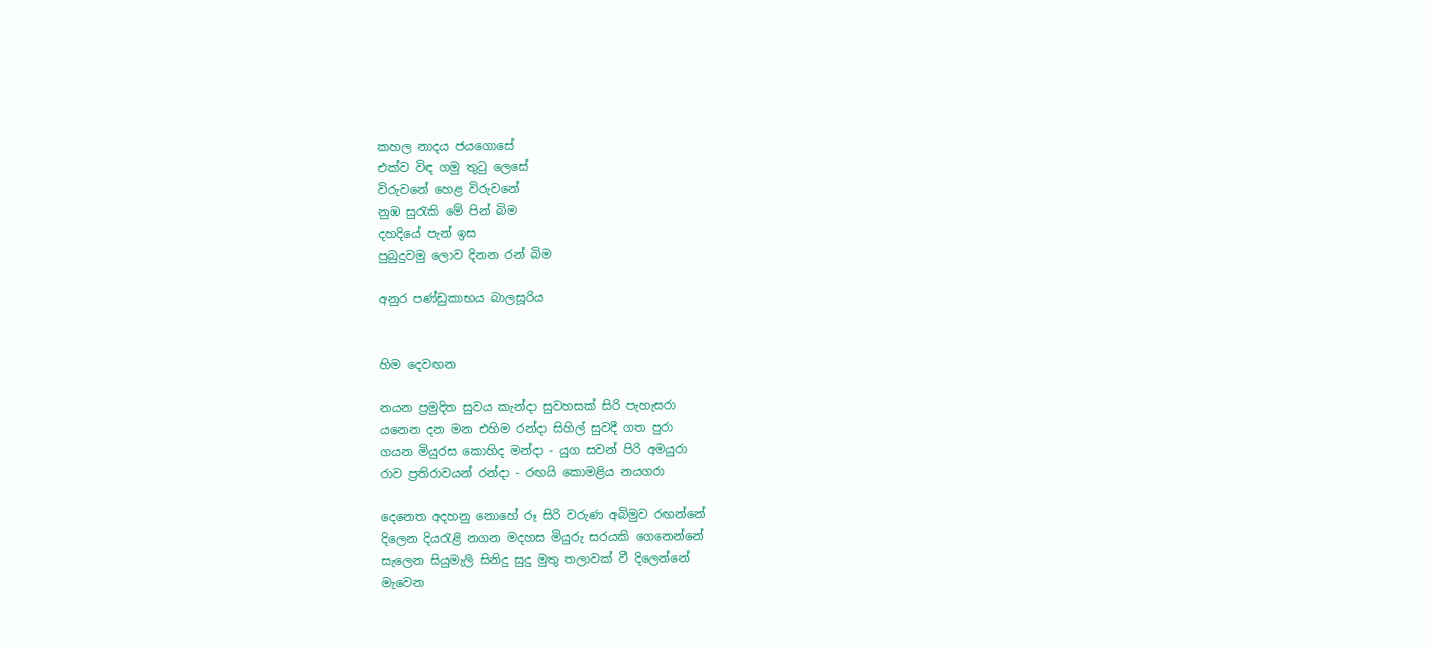කහල නාදය ජයගොසේ
එක්ව විඳ ගමු තු‍ටු ලෙසේ
විරුවනේ හෙළ විරුවනේ
නුඹ සුරැකි මේ පින් බිම
දහදියේ පැන් ඉස
පුබුදුවමු ලොව දිනන රන් බිම

අනුර පණ්ඩුකාභය බාලසූරිය


හිම දෙවඟන

නයන ප්‍රමුදිත සුවය කැන්දා සුවහසක් සිරි පැහැසරා
යනෙන දන මන එහිම රන්දා සිහිල් සුවදී ගත පුරා
ගයන මියුරස කොහිද මන්දා - යුග සවන් පිරි අමයුරා
රාව ප්‍රතිරාවයන් රන්දා - රඟයි කොමළිය නයගරා

දෙනෙත අදහනු නොහේ රූ සිරි වරුණ අබිමුව රඟන්නේ
දිලෙන දියරැළි නගන මදහස මියුරු සරයකි ගෙනෙන්නේ
සැලෙන සියුමැලි සිනිදු සුදු මුතු තලාවක් වී දිලෙන්නේ
මැවෙන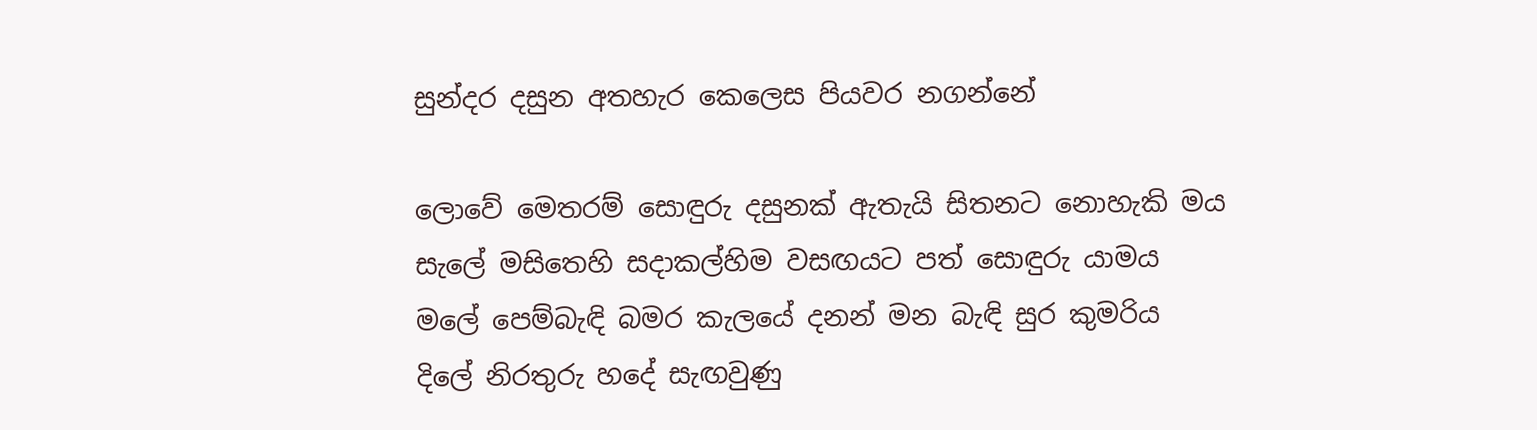සුන්දර දසුන අතහැර කෙලෙස පියවර නගන්නේ

ලොවේ මෙතරම් සොඳුරු දසුනක් ඇතැයි සිතනට නොහැකි මය
සැලේ මසිතෙහි ‍සදාකල්හිම වසඟයට පත් සොඳුරු යාමය
මලේ පෙම්බැඳි බමර කැලයේ දනන් මන බැඳි සුර කුමරිය
දිලේ නිරතුරු හදේ සැඟවුණු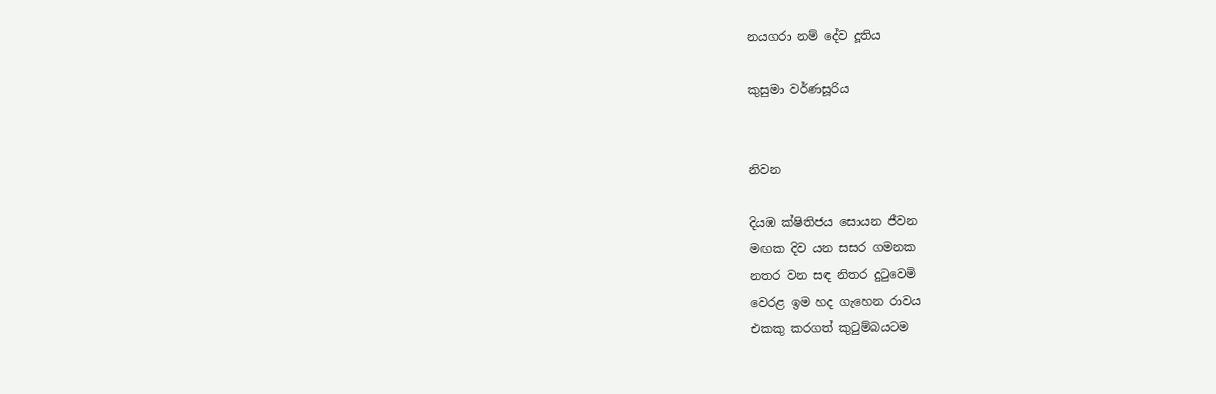නයගරා ‍නම් දේව දූතිය

කුසුමා වර්ණසූරිය


නිවන

දියඹ ක්ෂිතිජය සොයන ජීවන
මඟක දිව යන සසර ගමනක
නතර වන සඳ නිතර දුටුවෙමි
වෙරළ ඉම හද ගැහෙන රාවය
එකකු කරගත් කුටුම්බයටම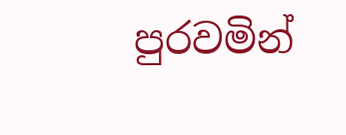පුරවමින්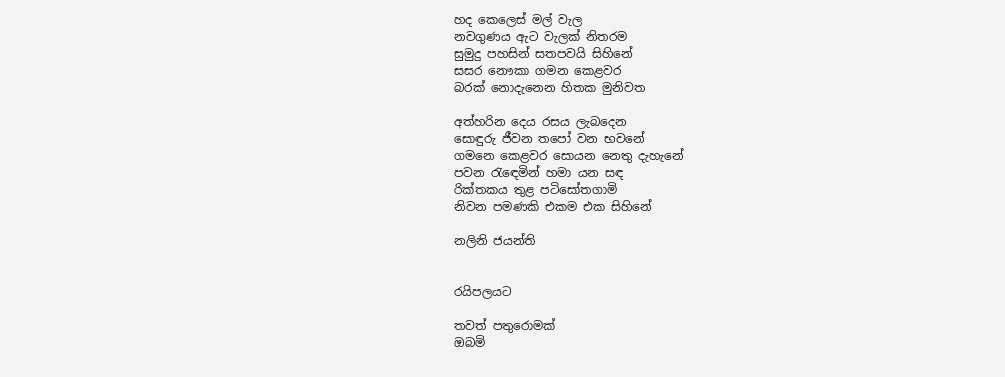හද කෙලෙස් මල් වැල
නවගුණය ඇට වැලක් නිතරම
සුමුදු පහසින් සතපවයි සිහිනේ
සසර නෞකා ගමන කෙළවර
බරක් නොදැනෙන හිතක මුනිවත

අත්හරින දෙය රසය ලැබදෙන
සොඳුරු ජීවන තපෝ වන භවනේ
ගමනෙ කෙළවර සොයන නෙතු දැහැනේ
පවන රැ‍ඳෙමින් හමා යන සඳ
රික්තකය තුළ පටිසෝතගාමි
නිවන පමණකි එකම එක සිහිනේ

නලිනි ජයන්ති


රයිපලයට

තවත් පතුරොමක්
ඔබමි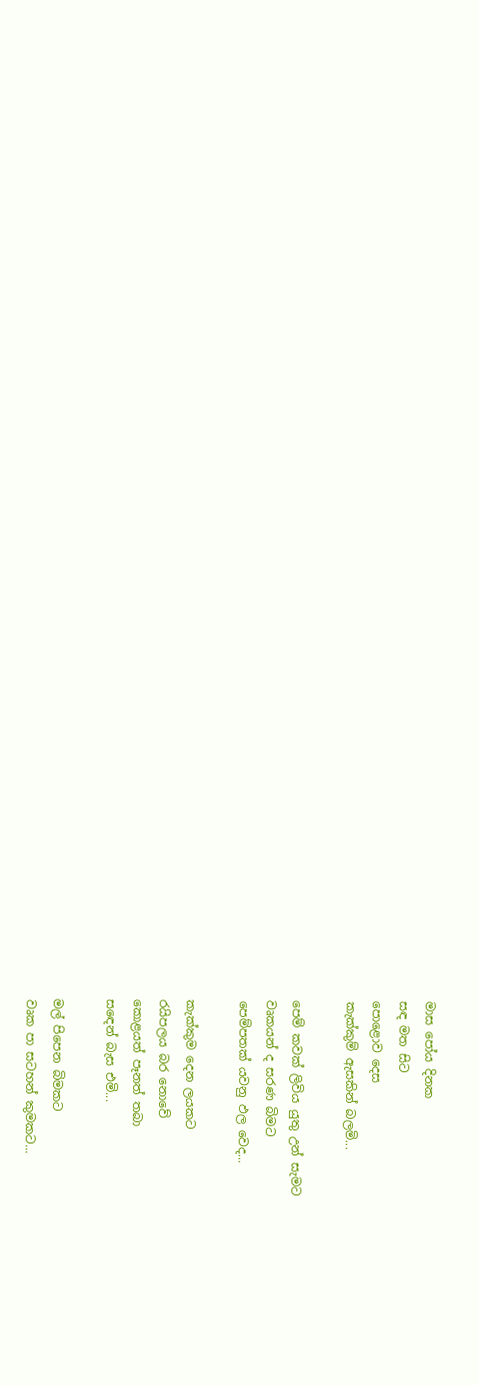මාස පෝය දිනක
සඳ මත සිට
පොළොව දෙස
කැක්කුම් ඇසකින් බලමි...

පෙම් කවක් ලිවිය යුතු උන් සැමට
වෘකයන් ද සරණ බිමට
පෙම්පතක් යවනු ඵල වෙද...

කැක්කුම දෙන ලයකට
රයිපලය බර නොවේ
කොළයත් පෑනත් තබා
ස‍ඳෙන් බැස එමි...

මල් පිපෙන බිමකට
වෘක පා සටහන් කුමකට...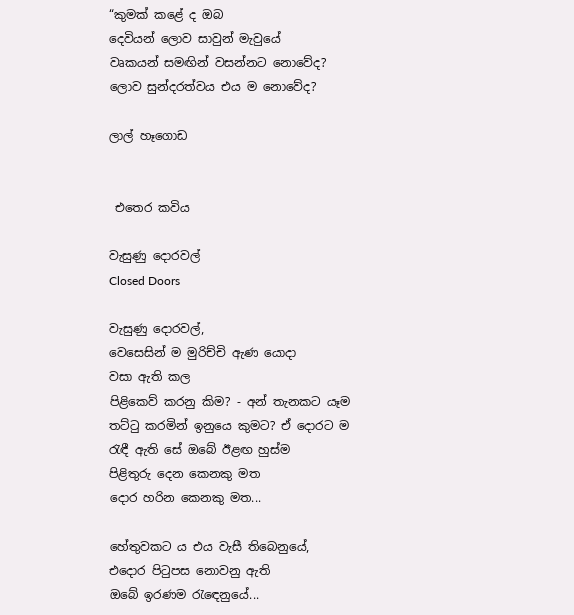“කුමක් කළේ ද ඔබ
දෙවියන් ලොව සාවුන් මැවුයේ
වෘකයන් සමඟින් වසන්නට නොවේද?
ලොව සුන්දරත්වය එය ම නොවේද?

ලාල් හෑගොඩ


 එතෙර කවිය

වැසුණු දොරවල්
Closed Doors

වැසුණු දොරවල්,
වෙසෙසින් ම මුරිච්චි ඇණ යොදා
වසා ඇති කල
පිළිකෙව් කරනු කිම? - අන් තැනකට යෑම
තට්ටු කරමින් ඉනුයෙ කුමට? ඒ දොරට ම
රැඳී ඇති සේ ඔබේ ඊළඟ හුස්ම
පිළිතුරු දෙන කෙනකු මත
දොර හරින කෙනකු මත...

හේතුවකට ය එය වැසී තිබෙනුයේ,
එදොර පිටුපස නොවනු ඇති
ඔබේ ඉරණම රැ‍ඳෙනුයේ...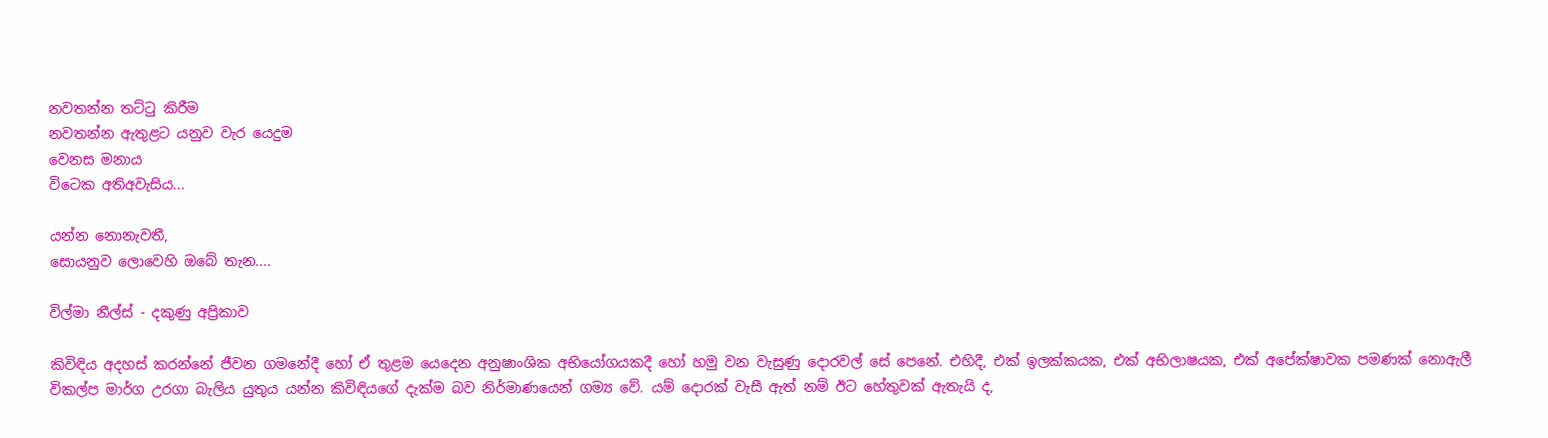නවතන්න තට්ටු කිරීම
නවතන්න ඇතුළට යනුව වැර යෙදුම
වෙනස මනාය
විටෙක අතිඅවැසිය...

යන්න නොනැවතී,
සොයනුව ලොවෙහි ඔබේ තැන....

විල්මා නීල්ස් - දකුණු අප්‍රිකාව

කිවිඳිය අදහස් කරන්නේ ජීවන ගමනේදී හෝ ඒ තුළම යෙදෙන අනුෂාංශික අභියෝගයකදී හෝ හමු වන වැසුණු දොරවල් සේ පෙනේ. එහිදී, එක් ඉලක්කයක, එක් අභිලාෂයක, එක් අපේක්ෂාවක පමණක් නොඇලී විකල්ප මාර්ග උරගා බැලිය යුතුය යන්න කිවිඳියගේ දැක්ම බව නිර්මාණයෙන් ගම්‍ය වේ. යම් දොරක් වැසී ඇත් නම් ඊට හේතුවක් ඇතැයි ද,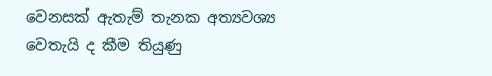වෙනසක් ඇතැම් තැනක අත්‍යවශ්‍ය වෙතැයි ද කීම තියුණු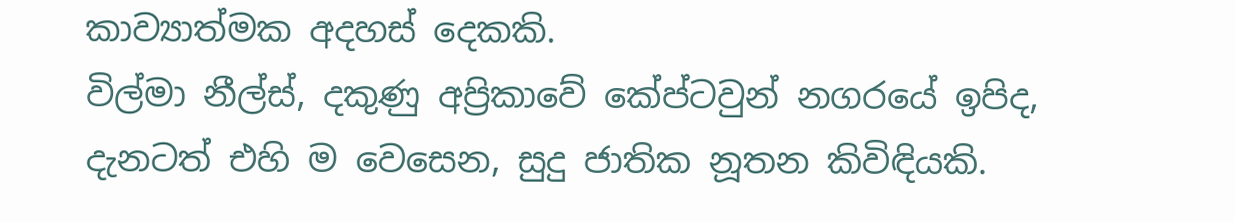කාව්‍යාත්මක අදහස් දෙකකි.
විල්මා නීල්ස්, දකුණු අප්‍රිකාවේ කේප්ටවුන් නගරයේ ඉපිද, දැනටත් එහි ම වෙසෙන, සුදු ජාතික නූතන කිවිඳියකි.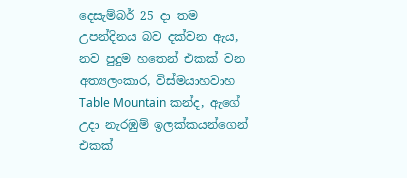දෙසැම්බර් 25 දා තම උපන්දිනය බව දක්වන ඇය, නව පුදුම හතෙන් එකක් වන අත්‍යලංකාර, විස්මයාහවාහ Table Mountain කන්ද, ඇගේ උදා නැරඹුම් ඉලක්කයන්ගෙන් එකක්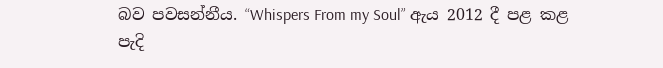බව පවසන්නීය. “Whispers From my Soul” ඇය 2012 දී පළ කළ පැදි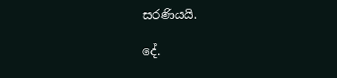සරණියයි.

දේ.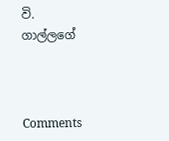වි. ගාල්ලගේ



Comments